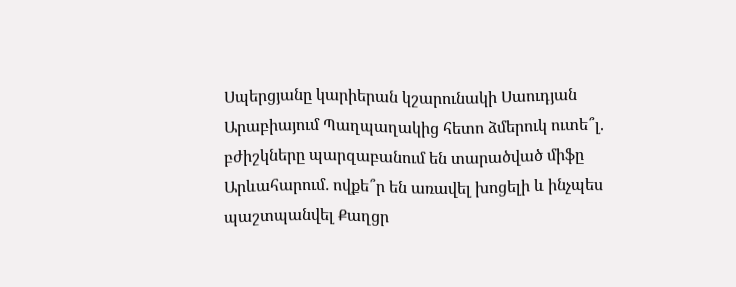Սպերցյանը կարիերան կշարունակի Սաուդյան Արաբիայում Պաղպաղակից հետո ձմերուկ ուտե՞լ. բժիշկները պարզաբանում են տարածված միֆը Արևահարում․ ովքե՞ր են առավել խոցելի և ինչպես պաշտպանվել Քաղցր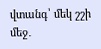վտանգ՝ մեկ շշի մեջ․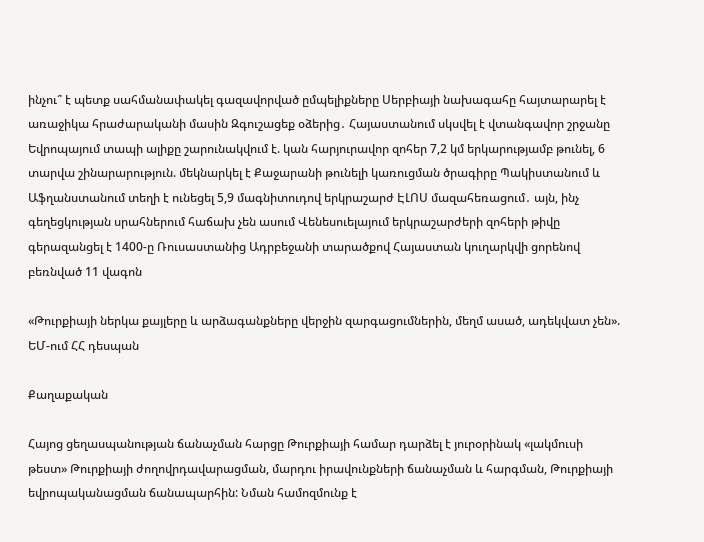ինչու՞ է պետք սահմանափակել գազավորված ըմպելիքները Սերբիայի նախագահը հայտարարել է առաջիկա հրաժարականի մասին Զգուշացեք օձերից․ Հայաստանում սկսվել է վտանգավոր շրջանը Եվրոպայում տապի ալիքը շարունակվում է. կան հարյուրավոր զոհեր 7,2 կմ երկարությամբ թունել, 6 տարվա շինարարություն. մեկնարկել է Քաջարանի թունելի կառուցման ծրագիրը Պակիստանում և Աֆղանստանում տեղի է ունեցել 5,9 մագնիտուդով երկրաշարժ ԷԼՈՍ մազահեռացում․ այն, ինչ գեղեցկության սրահներում հաճախ չեն ասում Վենեսուելայում երկրաշարժերի զոհերի թիվը գերազանցել է 1400-ը Ռուսաստանից Ադրբեջանի տարածքով Հայաստան կուղարկվի ցորենով բեռնված 11 վագոն

«Թուրքիայի ներկա քայլերը և արձագանքները վերջին զարգացումներին, մեղմ ասած, ադեկվատ չեն». ԵՄ-ում ՀՀ դեսպան

Քաղաքական

Հայոց ցեղասպանության ճանաչման հարցը Թուրքիայի համար դարձել է յուրօրինակ «լակմուսի թեստ» Թուրքիայի ժողովրդավարացման, մարդու իրավունքների ճանաչման և հարգման, Թուրքիայի եվրոպականացման ճանապարհին: Նման համոզմունք է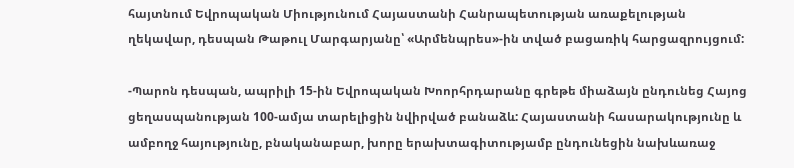հայտնում Եվրոպական Միությունում Հայաստանի Հանրապետության առաքելության ղեկավար, դեսպան Թաթուլ Մարգարյանը՝ «Արմենպրես»-ին տված բացառիկ հարցազրույցում:

-Պարոն դեսպան, ապրիլի 15-ին Եվրոպական Խոորհրդարանը գրեթե միաձայն ընդունեց Հայոց ցեղասպանության 100-ամյա տարելիցին նվիրված բանաձև: Հայաստանի հասարակությունը և ամբողջ հայությունը, բնականաբար, խորը երախտագիտությամբ ընդունեցին նախևառաջ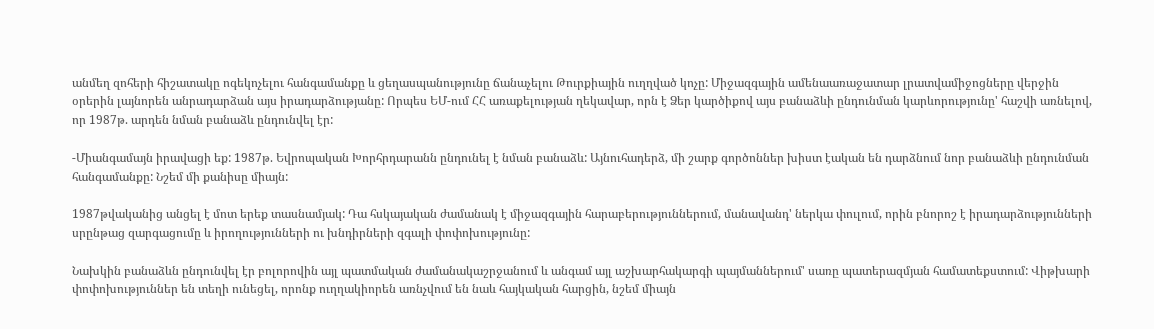անմեղ զոհերի հիշատակը ոգեկոչելու հանգամանքը և ցեղասպանությունը ճանաչելու Թուրքիային ուղղված կոչը: Միջազգային ամենաառաջատար լրատվամիջոցները վերջին օրերին լայնորեն անրադարձան այս իրադարձությանը: Որպես ԵՄ-ում ՀՀ առաքելության ղեկավար, որն է Ձեր կարծիքով այս բանաձևի ընդունման կարևորությունը' հաշվի առնելով, որ 1987թ. արդեն նման բանաձև ընդունվել էր:

-Միանգամայն իրավացի եք: 1987թ. Եվրոպական Խորհրդարանն ընդունել է նման բանաձև: Այնուհադերձ, մի շարք գործոններ խիստ էական են դարձնում նոր բանաձևի ընդունման հանգամանքը: Նշեմ մի քանիսը միայն:

1987թվականից անցել է մոտ երեք տասնամյակ: Դա հսկայական ժամանակ է միջազգային հարաբերություններում, մանավանդ' ներկա փուլում, որին բնորոշ է իրադարձությունների սրընթաց զարգացումը և իրողությունների ու խնդիրների զգալի փոփոխությունը:

Նախկին բանաձևն ընդունվել էր բոլորովին այլ պատմական ժամանակաշրջանում և անգամ այլ աշխարհակարգի պայմաններում' սառը պատերազմյան համատեքստում: Վիթխարի փոփոխություններ են տեղի ունեցել, որոնք ուղղակիորեն առնչվում են նաև հայկական հարցին, նշեմ միայն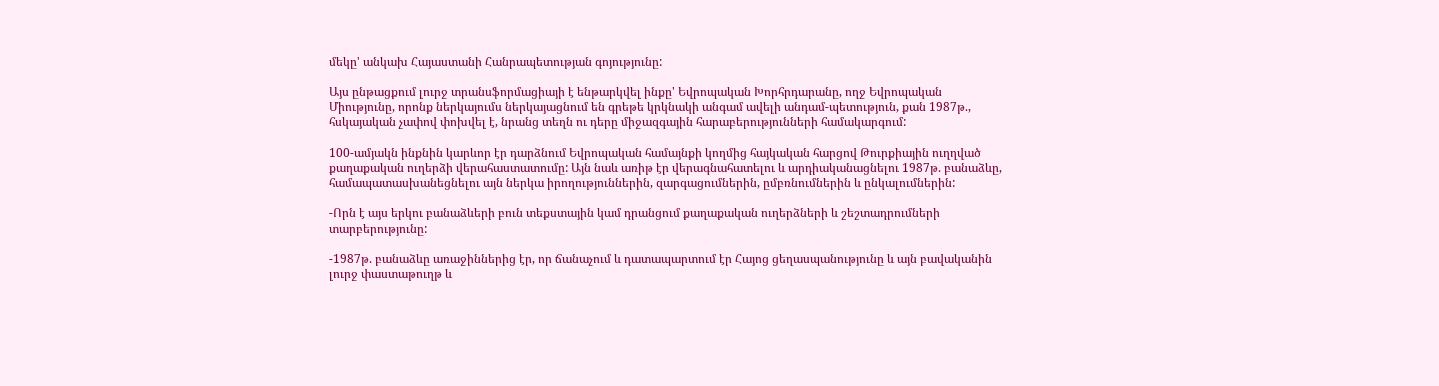մեկը' անկախ Հայաստանի Հանրապետության գոյությունը:

Այս ընթացքում լուրջ տրանսֆորմացիայի է ենթարկվել ինքը' Եվրոպական Խորհրդարանը, ողջ Եվրոպական Միությունը, որոնք ներկայումս ներկայացնում են գրեթե կրկնակի անգամ ավելի անդամ-պետություն, քան 1987թ., հսկայական չափով փոխվել է, նրանց տեղն ու դերը միջազգային հարաբերությունների համակարգում:

100-ամյակն ինքնին կարևոր էր դարձնում Եվրոպական համայնքի կողմից հայկական հարցով Թուրքիային ուղղված քաղաքական ուղերձի վերահաստատումը: Այն նաև առիթ էր վերագնահատելու և արդիականացնելու 1987թ. բանաձևը, համապատասխանեցնելու այն ներկա իրողություններին, զարգացումներին, ըմբռնումներին և ընկալումներին:

-Որն է այս երկու բանաձևերի բուն տեքստային կամ դրանցում քաղաքական ուղերձների և շեշտադրումների տարբերությունը:

-1987թ. բանաձևը առաջիններից էր, որ ճանաչում և դատապարտում էր Հայոց ցեղասպանությունը և այն բավականին լուրջ փաստաթուղթ և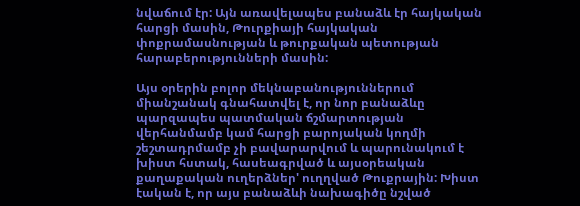նվաճում էր: Այն առավելապես բանաձև էր հայկական հարցի մասին, Թուրքիայի հայկական փոքրամասնության և թուրքական պետության հարաբերությունների մասին:

Այս օրերին բոլոր մեկնաբանություններում միանշանակ գնահատվել է, որ նոր բանաձևը պարզապես պատմական ճշմարտության վերհանմամբ կամ հարցի բարոյական կողմի շեշտադրմամբ չի բավարարվում և պարունակում է խիստ հստակ, հասեագրված և այսօրեական քաղաքական ուղերձներ' ուղղված Թուքրային: Խիստ էական է, որ այս բանաձևի նախագիծը նշված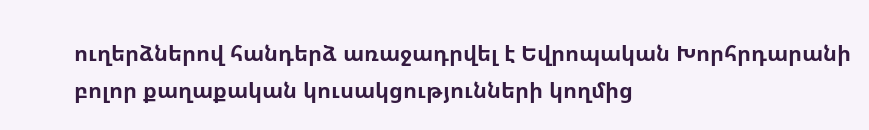ուղերձներով հանդերձ առաջադրվել է Եվրոպական Խորհրդարանի բոլոր քաղաքական կուսակցությունների կողմից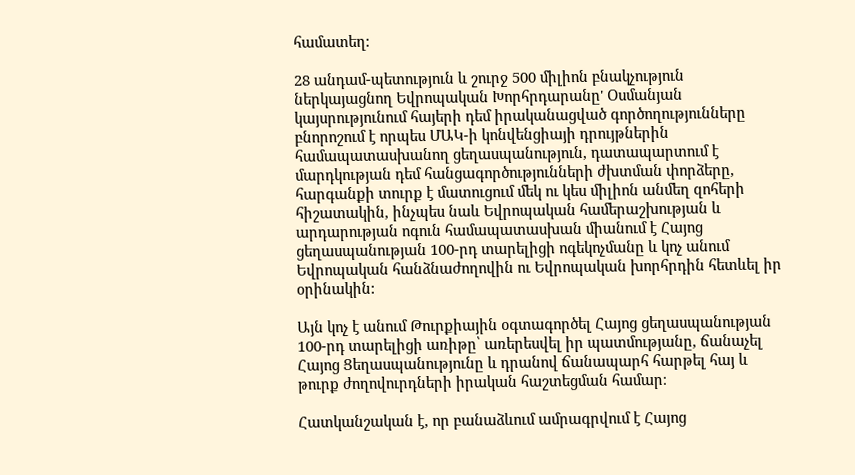համատեղ:

28 անդամ-պետություն և շուրջ 500 միլիոն բնակչություն ներկայացնող Եվրոպական Խորհրդարանը' Օսմանյան կայսրությունում հայերի դեմ իրականացված գործողությունները բնորոշում է որպես ՄԱԿ-ի կոնվենցիայի դրույթներին համապատասխանող ցեղասպանություն, դատապարտում է մարդկության դեմ հանցագործությունների ժխտման փորձերը, հարգանքի տուրք է մատուցում մեկ ու կես միլիոն անմեղ զոհերի հիշատակին, ինչպես նաև Եվրոպական համերաշխության և արդարության ոգուն համապատասխան միանում է Հայոց ցեղասպանության 100-րդ տարելիցի ոգեկոչմանը և կոչ անում Եվրոպական հանձնաժողովին ու Եվրոպական խորհրդին հետևել իր օրինակին:

Այն կոչ է անում Թուրքիային օգտագործել Հայոց ցեղասպանության 100-րդ տարելիցի առիթը՝ առերեսվել իր պատմությանը, ճանաչել Հայոց Ցեղասպանությունը և դրանով ճանապարհ հարթել հայ և թուրք ժողովուրդների իրական հաշտեցման համար։

Հատկանշական է, որ բանաձևում ամրագրվում է Հայոց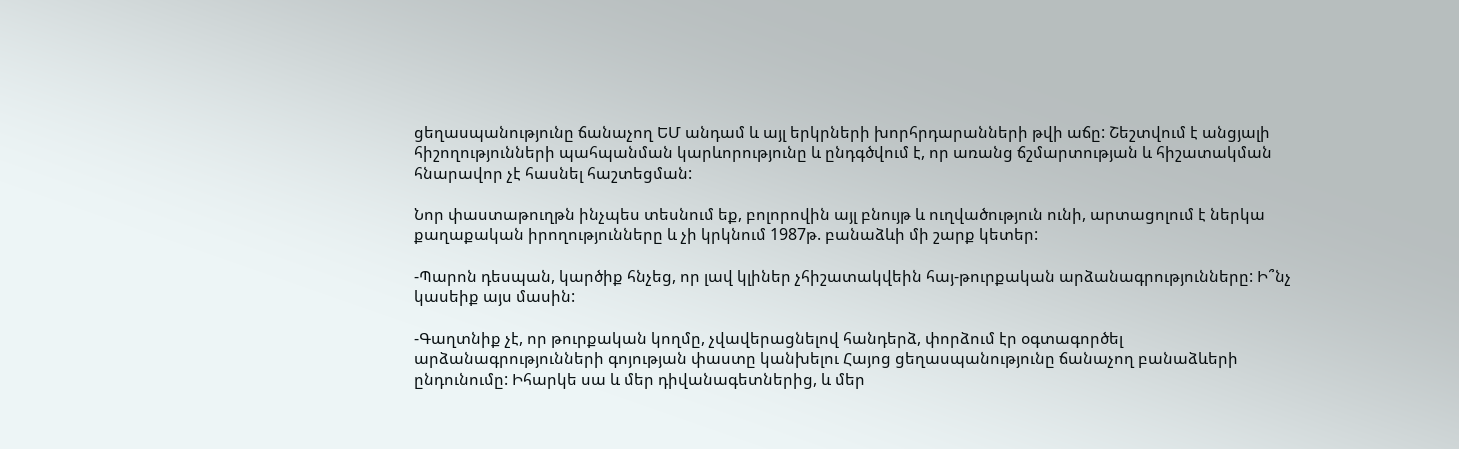ցեղասպանությունը ճանաչող ԵՄ անդամ և այլ երկրների խորհրդարանների թվի աճը: Շեշտվում է անցյալի հիշողությունների պահպանման կարևորությունը և ընդգծվում է, որ առանց ճշմարտության և հիշատակման հնարավոր չէ հասնել հաշտեցման:

Նոր փաստաթուղթն ինչպես տեսնում եք, բոլորովին այլ բնույթ և ուղվածություն ունի, արտացոլում է ներկա քաղաքական իրողությունները և չի կրկնում 1987թ. բանաձևի մի շարք կետեր:

-Պարոն դեսպան, կարծիք հնչեց, որ լավ կլիներ չհիշատակվեին հայ-թուրքական արձանագրությունները: Ի՞նչ կասեիք այս մասին:

-Գաղտնիք չէ, որ թուրքական կողմը, չվավերացնելով հանդերձ, փորձում էր օգտագործել արձանագրությունների գոյության փաստը կանխելու Հայոց ցեղասպանությունը ճանաչող բանաձևերի ընդունումը: Իհարկե սա և մեր դիվանագետներից, և մեր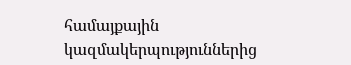համայքային կազմակերպություններից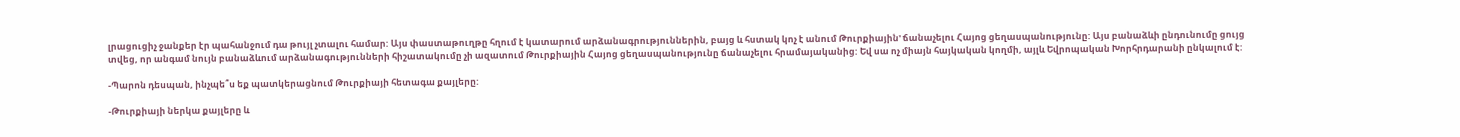լրացուցիչ ջանքեր էր պահանջում դա թույլ չտալու համար: Այս փաստաթուղթը հղում է կատարում արձանագրություններին, բայց և հստակ կոչ է անում Թուրքիային' ճանաչելու Հայոց ցեղասպանությունը: Այս բանաձևի ընդունումը ցույց տվեց, որ անգամ նույն բանաձևում արձանագությունների հիշատակումը չի ազատում Թուրքիային Հայոց ցեղասպանությունը ճանաչելու հրամայականից: Եվ սա ոչ միայն հայկական կողմի, այլև Եվրոպական Խորհրդարանի ընկալում է:

-Պարոն դեսպան, ինչպե՞ս եք պատկերացնում Թուրքիայի հետագա քայլերը:

-Թուրքիայի ներկա քայլերը և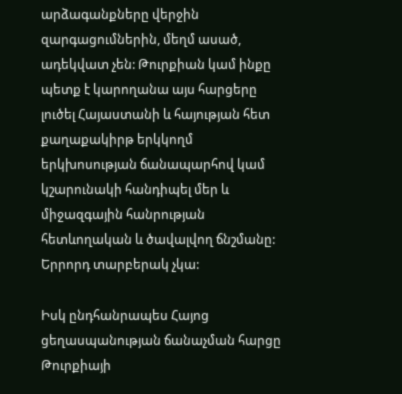արձագանքները վերջին զարգացումներին, մեղմ ասած, ադեկվատ չեն: Թուրքիան կամ ինքը պետք է կարողանա այս հարցերը լուծել Հայաստանի և հայության հետ քաղաքակիրթ երկկողմ երկխոսության ճանապարհով կամ կշարունակի հանդիպել մեր և միջազգային հանրության հետևողական և ծավալվող ճնշմանը: Երրորդ տարբերակ չկա:

Իսկ ընդհանրապես Հայոց ցեղասպանության ճանաչման հարցը Թուրքիայի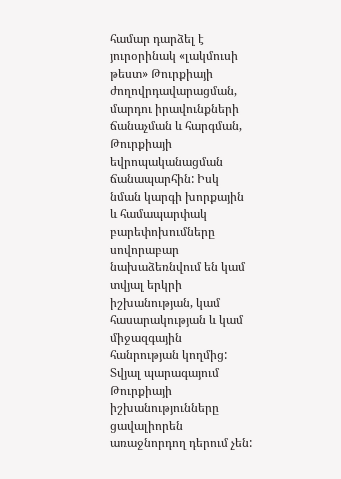համար դարձել է յուրօրինակ «լակմուսի թեստ» Թուրքիայի ժողովրդավարացման, մարդու իրավունքների ճանաչման և հարգման, Թուրքիայի եվրոպականացման ճանապարհին: Իսկ նման կարգի խորքային և համապարփակ բարեփոխումները սովորաբար նախաձեռնվում են կամ տվյալ երկրի իշխանության, կամ հասարակության և կամ միջազգային հանրության կողմից: Տվյալ պարագայում Թուրքիայի իշխանությունները ցավալիորեն առաջնորդող դերում չեն: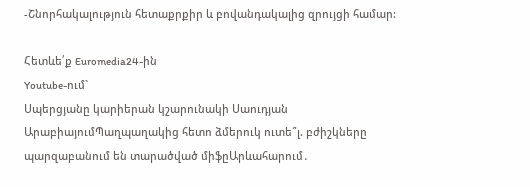-Շնորհակալություն հետաքրքիր և բովանդակալից զրույցի համար:

Հետևե՛ք Euromedia24-ին
Youtube-ում`
Սպերցյանը կարիերան կշարունակի Սաուդյան ԱրաբիայումՊաղպաղակից հետո ձմերուկ ուտե՞լ. բժիշկները պարզաբանում են տարածված միֆըԱրևահարում․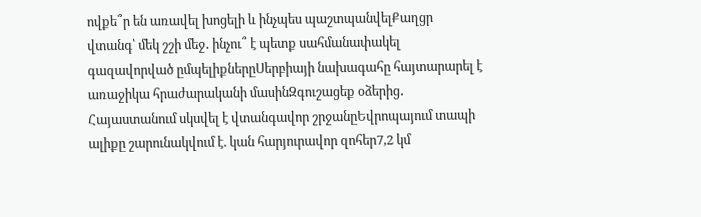ովքե՞ր են առավել խոցելի և ինչպես պաշտպանվելՔաղցր վտանգ՝ մեկ շշի մեջ․ ինչու՞ է պետք սահմանափակել գազավորված ըմպելիքներըՍերբիայի նախագահը հայտարարել է առաջիկա հրաժարականի մասինԶգուշացեք օձերից․ Հայաստանում սկսվել է վտանգավոր շրջանըԵվրոպայում տապի ալիքը շարունակվում է. կան հարյուրավոր զոհեր7,2 կմ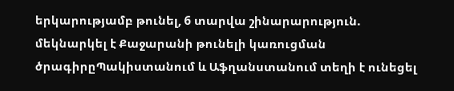երկարությամբ թունել, 6 տարվա շինարարություն. մեկնարկել է Քաջարանի թունելի կառուցման ծրագիրըՊակիստանում և Աֆղանստանում տեղի է ունեցել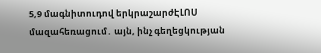5,9 մագնիտուդով երկրաշարժԷԼՈՍ մազահեռացում․ այն, ինչ գեղեցկության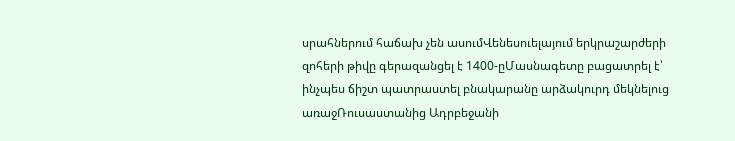սրահներում հաճախ չեն ասումՎենեսուելայում երկրաշարժերի զոհերի թիվը գերազանցել է 1400-ըՄասնագետը բացատրել է՝ ինչպես ճիշտ պատրաստել բնակարանը արձակուրդ մեկնելուց առաջՌուսաստանից Ադրբեջանի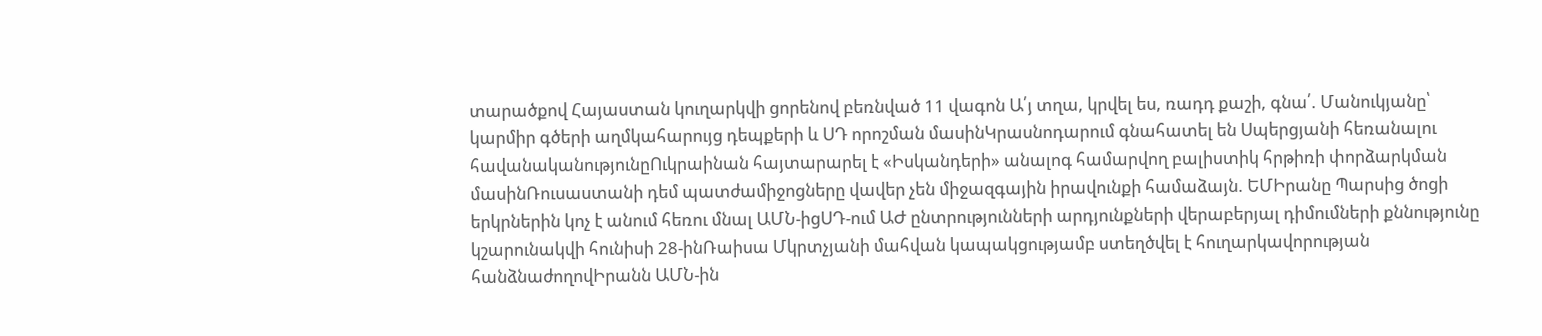տարածքով Հայաստան կուղարկվի ցորենով բեռնված 11 վագոն Ա՛յ տղա, կրվել ես, ռադդ քաշի, գնա՛. Մանուկյանը՝ կարմիր գծերի աղմկահարույց դեպքերի և ՍԴ որոշման մասինԿրասնոդարում գնահատել են Սպերցյանի հեռանալու հավանականությունըՈւկրաինան հայտարարել է «Իսկանդերի» անալոգ համարվող բալիստիկ հրթիռի փորձարկման մասինՌուսաստանի դեմ պատժամիջոցները վավեր չեն միջազգային իրավունքի համաձայն. ԵՄԻրանը Պարսից ծոցի երկրներին կոչ է անում հեռու մնալ ԱՄՆ-իցՍԴ-ում ԱԺ ընտրությունների արդյունքների վերաբերյալ դիմումների քննությունը կշարունակվի հունիսի 28-ինՌաիսա Մկրտչյանի մահվան կապակցությամբ ստեղծվել է հուղարկավորության հանձնաժողովԻրանն ԱՄՆ-ին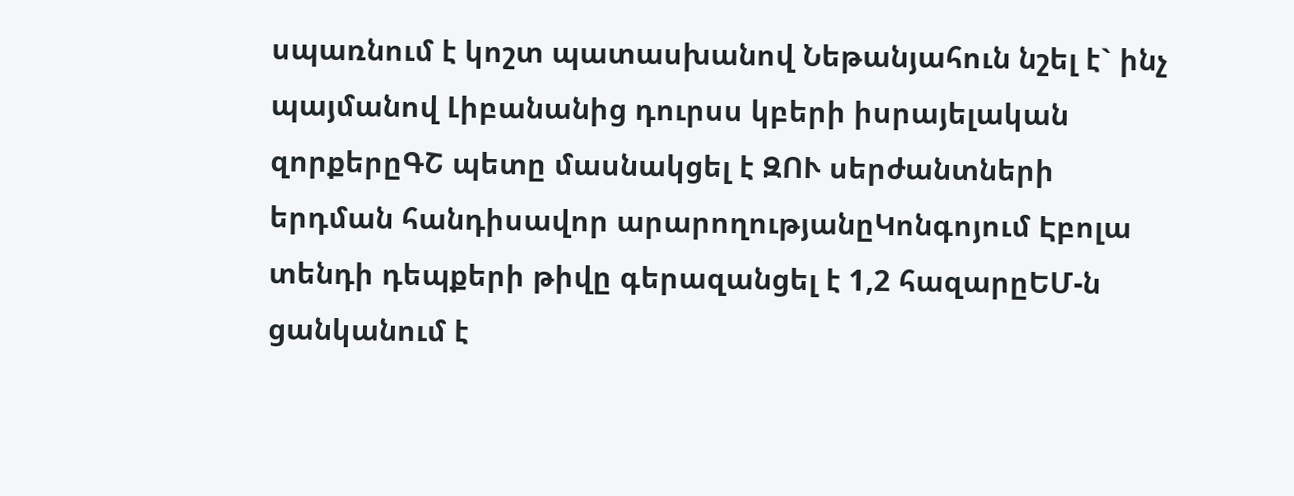սպառնում է կոշտ պատասխանով Նեթանյահուն նշել է` ինչ պայմանով Լիբանանից դուրսս կբերի իսրայելական զորքերըԳՇ պետը մասնակցել է ԶՈՒ սերժանտների երդման հանդիսավոր արարողությանըԿոնգոյում Էբոլա տենդի դեպքերի թիվը գերազանցել է 1,2 հազարըԵՄ-ն ցանկանում է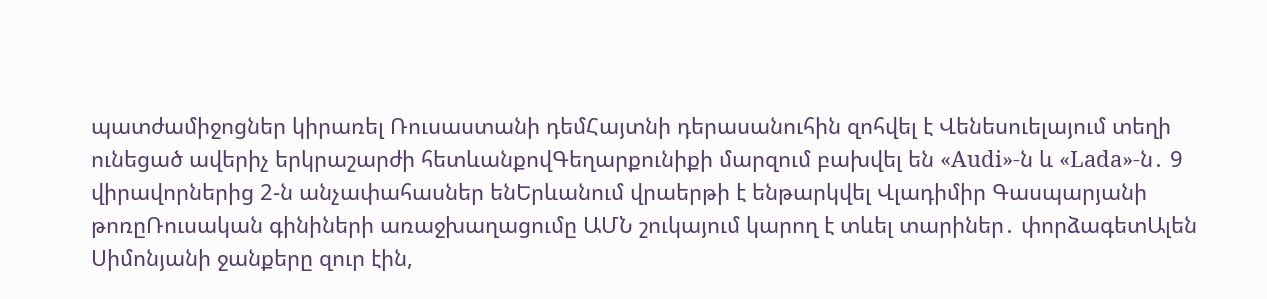պատժամիջոցներ կիրառել Ռուսաստանի դեմՀայտնի դերասանուհին զոհվել է Վենեսուելայում տեղի ունեցած ավերիչ երկրաշարժի հետևանքովԳեղարքունիքի մարզում բախվել են «Audi»-ն և «Lada»-ն․ 9 վիրավորներից 2-ն անչափահասներ ենԵրևանում վրաերթի է ենթարկվել Վլադիմիր Գասպարյանի թոռըՌուսական գինիների առաջխաղացումը ԱՄՆ շուկայում կարող է տևել տարիներ․ փորձագետԱլեն Սիմոնյանի ջանքերը զուր էին,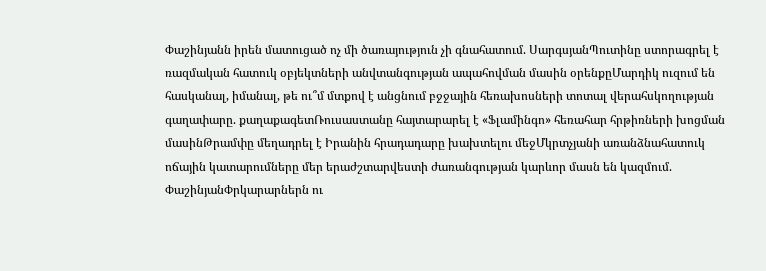Փաշինյանն իրեն մատուցած ոչ մի ծառայություն չի գնահատում. ՍարգսյանՊուտինը ստորագրել է ռազմական հատուկ օբյեկտների անվտանգության ապահովման մասին օրենքըՄարդիկ ուզում են հասկանալ, իմանալ, թե ու՞մ մտքով է անցնում բջջային հեռախոսների տոտալ վերահսկողության գաղափարը. քաղաքագետՌուսաստանը հայտարարել է «Ֆլամինգո» հեռահար հրթիռների խոցման մասինԹրամփը մեղադրել է Իրանին հրադադարը խախտելու մեջՄկրտչյանի առանձնահատուկ ոճային կատարումները մեր երաժշտարվեստի ժառանգության կարևոր մասն են կազմում. ՓաշինյանՓրկարարներն ու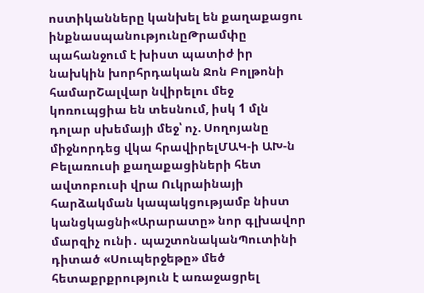ոստիկանները կանխել են քաղաքացու ինքնասպանությունըԹրամփը պահանջում է խիստ պատիժ իր նախկին խորհրդական Ջոն Բոլթոնի համարՇալվար նվիրելու մեջ կոռուպցիա են տեսնում, իսկ 1 մլն դոլար սխեմայի մեջ՝ ոչ. Սողոյանը միջնորդեց վկա հրավիրելՄԱԿ-ի ԱԽ-ն Բելառուսի քաղաքացիների հետ ավտոբուսի վրա Ուկրաինայի հարձակման կապակցությամբ նիստ կանցկացնի«Արարատը» նոր գլխավոր մարզիչ ունի․ պաշտոնականՊուտինի դիտած «Սուպերջեթը» մեծ հետաքրքրություն է առաջացրել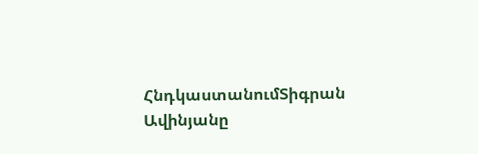ՀնդկաստանումՏիգրան Ավինյանը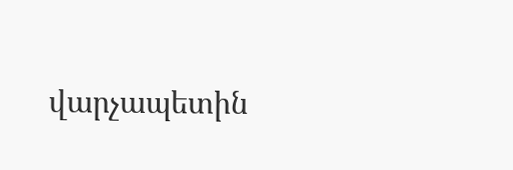վարչապետին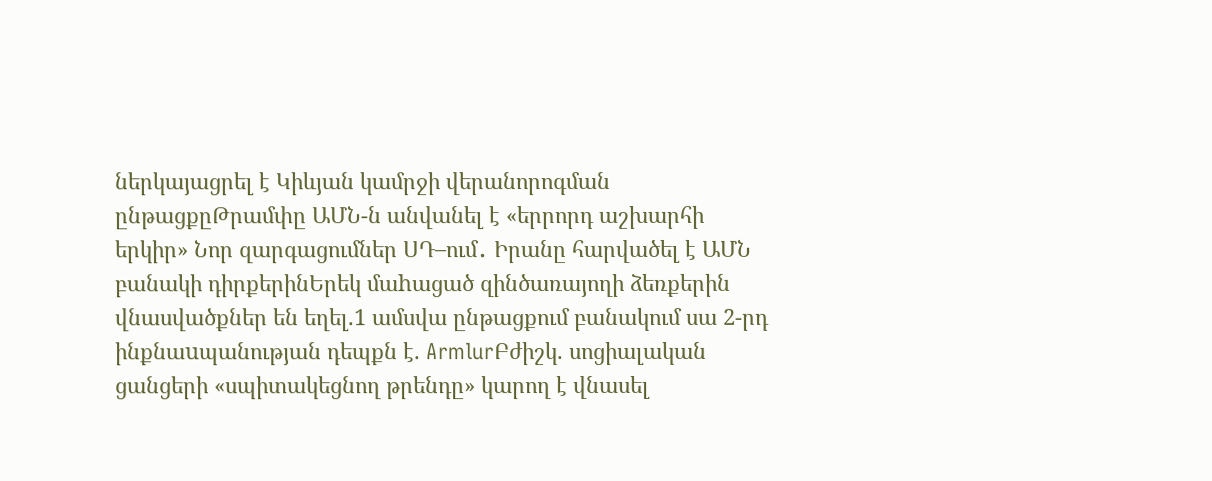ներկայացրել է Կիևյան կամրջի վերանորոգման ընթացքըԹրամփը ԱՄՆ-ն անվանել է «երրորդ աշխարհի երկիր» Նոր զարգացումներ ՍԴ–ում․ Իրանը հարվածել է ԱՄՆ բանակի դիրքերինԵրեկ մաhացած զինծառայողի ձեռքերին վնասվածքներ են եղել.1 ամսվա ընթացքում բանակում սա 2-րդ ինքնաuպանության դեպքն է. ArmlurԲժիշկ. սոցիալական ցանցերի «սպիտակեցնող թրենդը» կարող է վնասել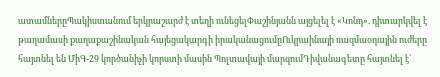ատամներըՊակիստանում երկրաշարժ է տեղի ունեցելՓաշինյանն այցելել է «Կոնդ». դիտարկվել է թաղամասի քաղաքաշինական հայեցակարգի իրականացումըՈւկրաինայի ռազմաօդային ուժերը հայտնել են ՄիԳ-29 կործանիչի կորստի մասին Պոլտավայի մարզումԴիվանագետը հայտնել է՝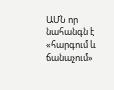ԱՄՆ որ նահանգն է «հարգում և ճանաչում»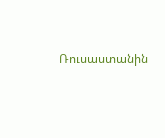Ռուսաստանին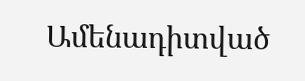Ամենադիտված